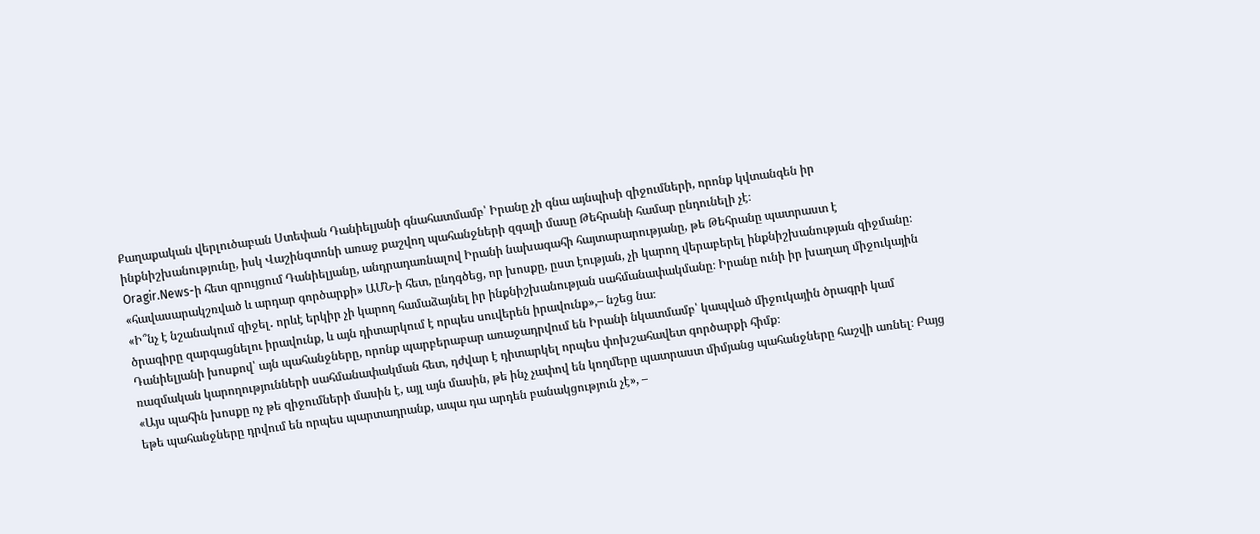Քաղաքական վերլուծաբան Ստեփան Դանիելյանի գնահատմամբ՝ Իրանը չի գնա այնպիսի զիջումների, որոնք կվտանգեն իր ինքնիշխանությունը, իսկ Վաշինգտոնի առաջ քաշվող պահանջների զգալի մասը Թեհրանի համար ընդունելի չէ։
Oragir.News-ի հետ զրույցում Դանիելյանը, անդրադառնալով Իրանի նախագահի հայտարարությանը, թե Թեհրանը պատրաստ է «հավասարակշռված և արդար գործարքի» ԱՄՆ-ի հետ, ընդգծեց, որ խոսքը, ըստ էության, չի կարող վերաբերել ինքնիշխանության զիջմանը։
«Ի՞նչ է նշանակում զիջել․ որևէ երկիր չի կարող համաձայնել իր ինքնիշխանության սահմանափակմանը։ Իրանը ունի իր խաղաղ միջուկային ծրագիրը զարգացնելու իրավունք, և այն դիտարկում է որպես սուվերեն իրավունք»,– նշեց նա։
Դանիելյանի խոսքով՝ այն պահանջները, որոնք պարբերաբար առաջադրվում են Իրանի նկատմամբ՝ կապված միջուկային ծրագրի կամ ռազմական կարողությունների սահմանափակման հետ, դժվար է դիտարկել որպես փոխշահավետ գործարքի հիմք։
«Այս պահին խոսքը ոչ թե զիջումների մասին է, այլ այն մասին, թե ինչ չափով են կողմերը պատրաստ միմյանց պահանջները հաշվի առնել։ Բայց եթե պահանջները դրվում են որպես պարտադրանք, ապա դա արդեն բանակցություն չէ», –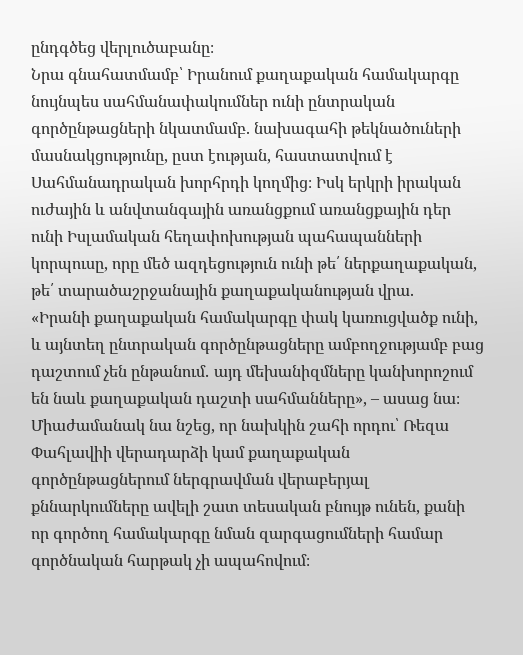ընդգծեց վերլուծաբանը։
Նրա գնահատմամբ՝ Իրանում քաղաքական համակարգը նույնպես սահմանափակումներ ունի ընտրական գործընթացների նկատմամբ. նախագահի թեկնածուների մասնակցությունը, ըստ էության, հաստատվում է Սահմանադրական խորհրդի կողմից։ Իսկ երկրի իրական ուժային և անվտանգային առանցքում առանցքային դեր ունի Իսլամական հեղափոխության պահապանների կորպուսը, որը մեծ ազդեցություն ունի թե՛ ներքաղաքական, թե՛ տարածաշրջանային քաղաքականության վրա.
«Իրանի քաղաքական համակարգը փակ կառուցվածք ունի, և այնտեղ ընտրական գործընթացները ամբողջությամբ բաց դաշտում չեն ընթանում․ այդ մեխանիզմները կանխորոշում են նաև քաղաքական դաշտի սահմանները», – ասաց նա։
Միաժամանակ նա նշեց, որ նախկին շահի որդու՝ Ռեզա Փահլավիի վերադարձի կամ քաղաքական գործընթացներում ներգրավման վերաբերյալ քննարկումները ավելի շատ տեսական բնույթ ունեն, քանի որ գործող համակարգը նման զարգացումների համար գործնական հարթակ չի ապահովում։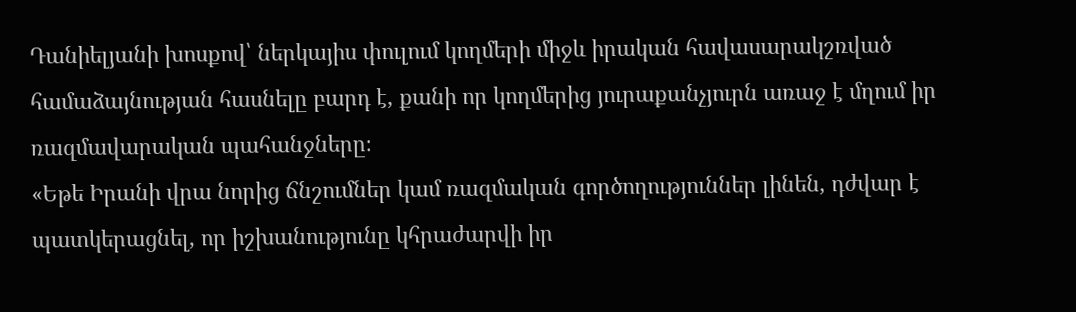Դանիելյանի խոսքով՝ ներկայիս փուլում կողմերի միջև իրական հավասարակշռված համաձայնության հասնելը բարդ է, քանի որ կողմերից յուրաքանչյուրն առաջ է մղում իր ռազմավարական պահանջները։
«Եթե Իրանի վրա նորից ճնշումներ կամ ռազմական գործողություններ լինեն, դժվար է պատկերացնել, որ իշխանությունը կհրաժարվի իր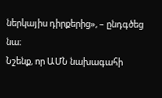ներկայիս դիրքերից», – ընդգծեց նա։
Նշենք, որ ԱՄՆ նախագահի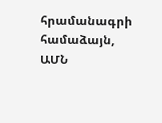հրամանագրի համաձայն, ԱՄՆ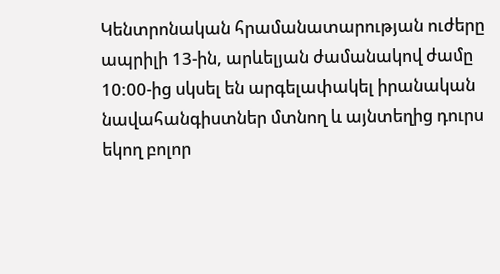Կենտրոնական հրամանատարության ուժերը ապրիլի 13-ին, արևելյան ժամանակով ժամը 10:00-ից սկսել են արգելափակել իրանական նավահանգիստներ մտնող և այնտեղից դուրս եկող բոլոր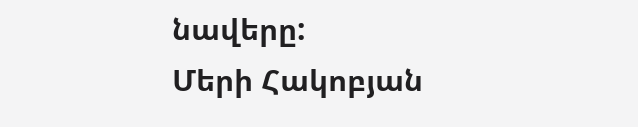նավերը:
Մերի Հակոբյան